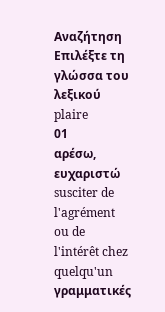Αναζήτηση
Επιλέξτε τη γλώσσα του λεξικού
plaire
01
αρέσω, ευχαριστώ
susciter de l'agrément ou de l'intérêt chez quelqu'un
γραμματικές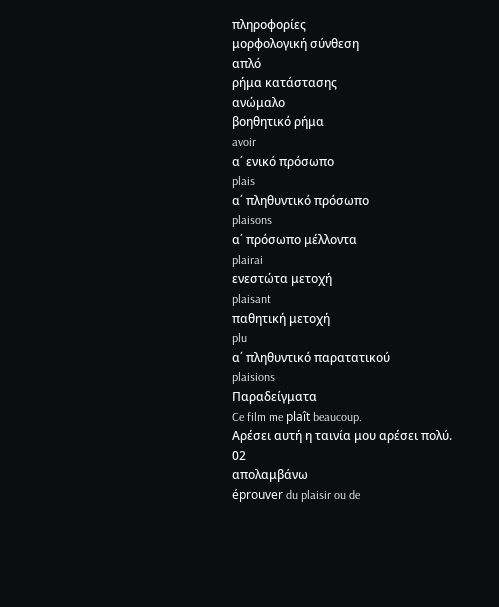πληροφορίες
μορφολογική σύνθεση
απλό
ρήμα κατάστασης
ανώμαλο
βοηθητικό ρήμα
avoir
α΄ ενικό πρόσωπο
plais
α΄ πληθυντικό πρόσωπο
plaisons
α΄ πρόσωπο μέλλοντα
plairai
ενεστώτα μετοχή
plaisant
παθητική μετοχή
plu
α΄ πληθυντικό παρατατικού
plaisions
Παραδείγματα
Ce film me plaît beaucoup.
Αρέσει αυτή η ταινία μου αρέσει πολύ.
02
απολαμβάνω
éprouver du plaisir ou de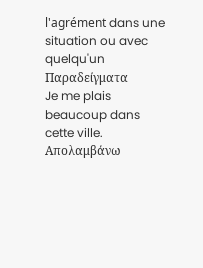l'agrément dans une situation ou avec quelqu'un
Παραδείγματα
Je me plais beaucoup dans cette ville.
Απολαμβάνω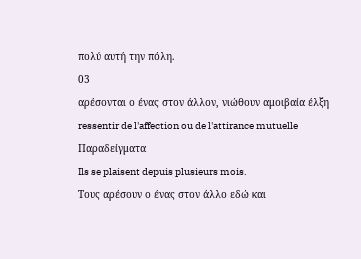πολύ αυτή την πόλη.
03
αρέσονται ο ένας στον άλλον, νιώθουν αμοιβαία έλξη
ressentir de l'affection ou de l'attirance mutuelle
Παραδείγματα
Ils se plaisent depuis plusieurs mois.
Τους αρέσουν ο ένας στον άλλο εδώ και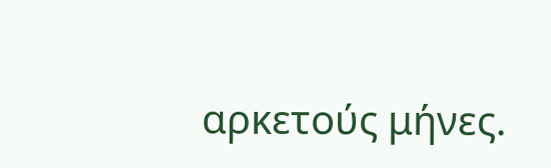αρκετούς μήνες.